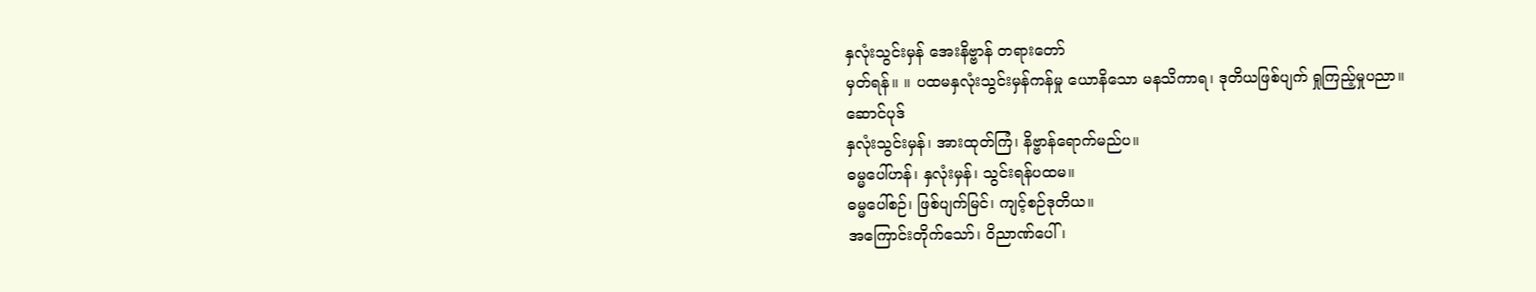နှလုံးသွင်းမှန် အေးနိဗ္ဗာန် တရားတော်
မှတ်ရန်။ ။ ပထမနှလုံးသွင်းမှန်ကန်မှု ယောနိသော မနသိကာရ၊ ဒုတိယဖြစ်ပျက် ရှုကြည့်မှုပညာ။
ဆောင်ပုဒ်
နှလုံးသွင်းမှန်၊ အားထုတ်ကြံ၊ နိဗ္ဗာန်ရောက်မည်ပ။
ဓမ္မပေါ်ဟန်၊ နှလုံးမှန်၊ သွင်းရန်ပထမ။
ဓမ္မပေါ်စဉ်၊ ဖြစ်ပျက်မြင်၊ ကျင့်စဉ်ဒုတိယ။
အကြောင်းတိုက်သော်၊ ဝိညာဏ်ပေါ်၊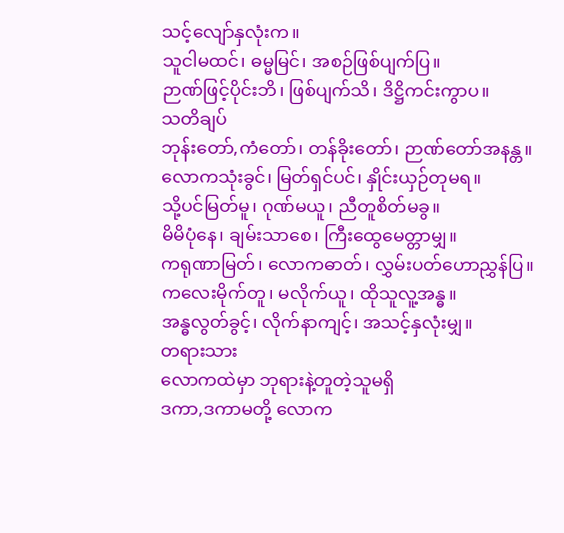သင့်လျော်နှလုံးက။
သူငါမထင်၊ ဓမ္မမြင်၊ အစဉ်ဖြစ်ပျက်ပြ။
ဉာဏ်ဖြင့်ပိုင်းဘိ၊ ဖြစ်ပျက်သိ၊ ဒိဋ္ဌိကင်းကွာပ။
သတိချပ်
ဘုန်းတော်,ကံတော်၊ တန်ခိုးတော်၊ ဉာဏ်တော်အနန္တ။
လောကသုံးခွင်၊ မြတ်ရှင်ပင်၊ နှိုင်းယှဉ်တုမရ။
သို့ပင်မြတ်မူ၊ ဂုဏ်မယူ၊ ညီတူစိတ်မခွ။
မိမိပုံနေ၊ ချမ်းသာစေ၊ ကြီးထွေမေတ္တာမျှ။
ကရုဏာမြတ်၊ လောကဓာတ်၊ လွှမ်းပတ်ဟောညွှန်ပြ။
ကလေးမိုက်တူ၊ မလိုက်ယူ၊ ထိုသူလူ့အန္ဓ။
အန္ဓလွတ်ခွင့်၊ လိုက်နာကျင့်၊ အသင့်နှလုံးမျှ။
တရားသား
လောကထဲမှာ ဘုရားနဲ့တူတဲ့သူမရှိ
ဒကာ,ဒကာမတို့ လောက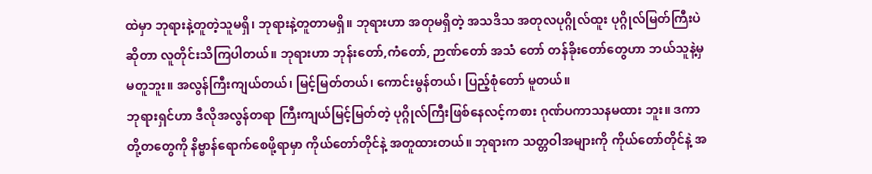ထဲမှာ ဘုရားနဲ့တူတဲ့သူမရှိ၊ ဘုရားနဲ့တူတာမရှိ။ ဘုရားဟာ အတုမရှိတဲ့ အသဒိသ အတုလပုဂ္ဂိုလ်ထူး ပုဂ္ဂိုလ်မြတ်ကြီးပဲဆိုတာ လူတိုင်းသိကြပါတယ်။ ဘုရားဟာ ဘုန်းတော်,ကံတော်, ဉာဏ်တော် အသံ တော် တန်ခိုးတော်တွေဟာ ဘယ်သူနဲ့မှမတူဘူး။ အလွန်ကြီးကျယ်တယ်၊ မြင့်မြတ်တယ်၊ ကောင်းမွန်တယ်၊ ပြည့်စုံတော် မူတယ်။
ဘုရားရှင်ဟာ ဒီလိုအလွန်တရာ ကြီးကျယ်မြင့်မြတ်တဲ့ ပုဂ္ဂိုလ်ကြီးဖြစ်နေလင့်ကစား ဂုဏ်ပကာသနမထား ဘူး။ ဒကာတို့တတွေကို နိဗ္ဗာန်ရောက်စေဖို့ရာမှာ ကိုယ်တော်တိုင်နဲ့ အတူထားတယ်။ ဘုရားက သတ္တဝါအများကို ကိုယ်တော်တိုင်နဲ့ အ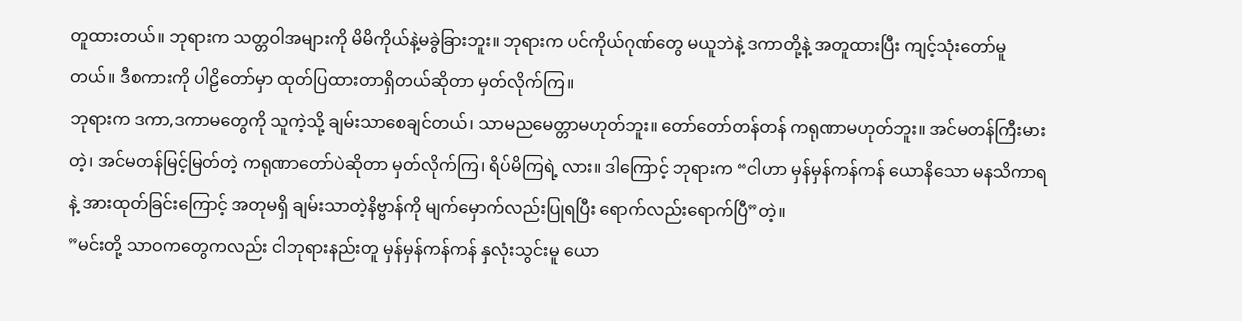တူထားတယ်။ ဘုရားက သတ္တဝါအများကို မိမိကိုယ်နဲ့မခွဲခြားဘူး။ ဘုရားက ပင်ကိုယ်ဂုဏ်တွေ မယူဘဲနဲ့ ဒကာတို့နဲ့ အတူထားပြီး ကျင့်သုံးတော်မူတယ်။ ဒီစကားကို ပါဠိတော်မှာ ထုတ်ပြထားတာရှိတယ်ဆိုတာ မှတ်လိုက်ကြ။
ဘုရားက ဒကာ,ဒကာမတွေကို သူကဲ့သို့ ချမ်းသာစေချင်တယ်၊ သာမညမေတ္တာမဟုတ်ဘူး။ တော်တော်တန်တန် ကရုဏာမဟုတ်ဘူး။ အင်မတန်ကြီးမားတဲ့၊ အင်မတန်မြင့်မြတ်တဲ့ ကရုဏာတော်ပဲဆိုတာ မှတ်လိုက်ကြ၊ ရိပ်မိကြရဲ့ လား။ ဒါကြောင့် ဘုရားက “ငါဟာ မှန်မှန်ကန်ကန် ယောနိသော မနသိကာရနဲ့ အားထုတ်ခြင်းကြောင့် အတုမရှိ ချမ်းသာတဲ့နိဗ္ဗာန်ကို မျက်မှောက်လည်းပြုရပြီး ရောက်လည်းရောက်ပြီ”တဲ့။
”မင်းတို့ သာဝကတွေကလည်း ငါဘုရားနည်းတူ မှန်မှန်ကန်ကန် နှလုံးသွင်းမူ ယော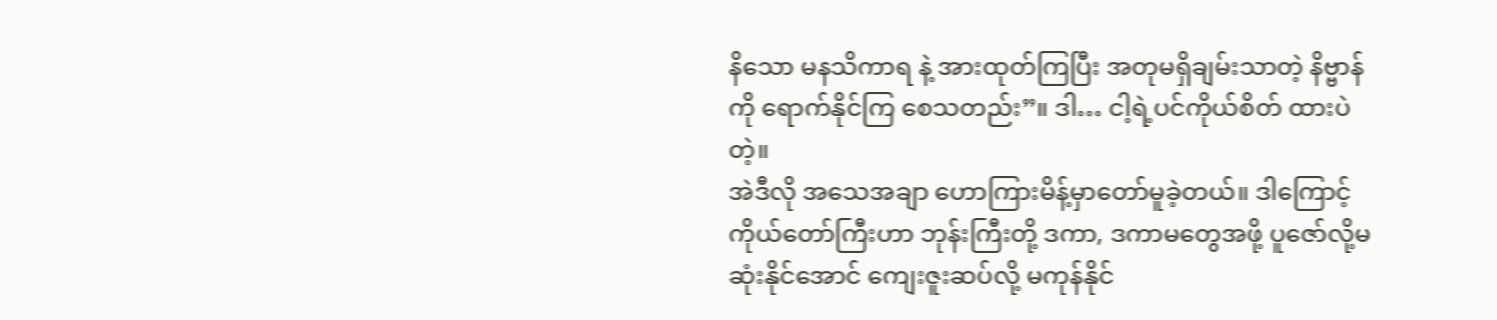နိသော မနသိကာရ နဲ့ အားထုတ်ကြပြီး အတုမရှိချမ်းသာတဲ့ နိဗ္ဗာန်ကို ရောက်နိုင်ကြ စေသတည်း”။ ဒါ… ငါ့ရဲ့ပင်ကိုယ်စိတ် ထားပဲတဲ့။
အဲဒီလို အသေအချာ ဟောကြားမိန့်မှာတော်မူခဲ့တယ်။ ဒါကြောင့် ကိုယ်တော်ကြီးဟာ ဘုန်းကြီးတို့ ဒကာ, ဒကာမတွေအဖို့ ပူဇော်လို့မဆုံးနိုင်အောင် ကျေးဇူးဆပ်လို့ မကုန်နိုင်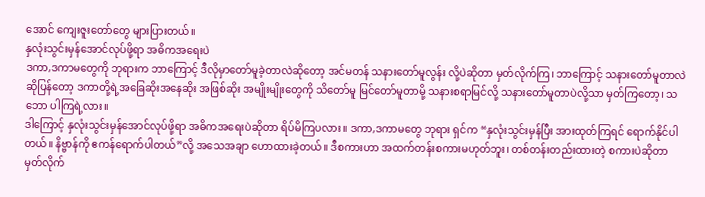အောင် ကျေးဇူးတော်တွေ များပြားတယ်။
နှလုံးသွင်းမှန်အောင်လုပ်ဖို့ရာ အဓိကအရေးပဲ
ဒကာ,ဒကာမတွေကို ဘုရားက ဘာကြောင့် ဒီလိုမှာတော်မူခဲ့တာလဲဆိုတော့ အင်မတန် သနားတော်မူလွန်း လို့ပဲဆိုတာ မှတ်လိုက်ကြ၊ ဘာကြောင့် သနားတော်မူတာလဲဆိုပြန်တော့ ဒကာတို့ရဲ့အခြေဆိုးအနေဆိုး အဖြစ်ဆိုး အမျိုးမျိုးတွေကို သိတော်မူ မြင်တော်မူတာမို့ သနားစရာမြင်လို့ သနားတော်မူတာပဲလို့သာ မှတ်ကြတော့၊ သဘော ပါကြရဲ့လား။
ဒါကြောင့် နှလုံးသွင်းမှန်အောင်လုပ်ဖို့ရာ အဓိကအရေးပဲဆိုတာ ရိပ်မိကြပလား။ ဒကာ,ဒကာမတွေ ဘုရား ရှင်က “နှလုံးသွင်းမှန်ပြီး အားထုတ်ကြရင် ရောက်နိုင်ပါတယ်။ နိဗ္ဗာန်ကို ဧကန်ရောက်ပါတယ်”လို့ အသေအချာ ဟောထားခဲ့တယ်။ ဒီစကားဟာ အထက်တန်းစကားမဟုတ်ဘူး၊ တစ်တန်းတည်းထားတဲ့ စကားပဲဆိုတာ မှတ်လိုက်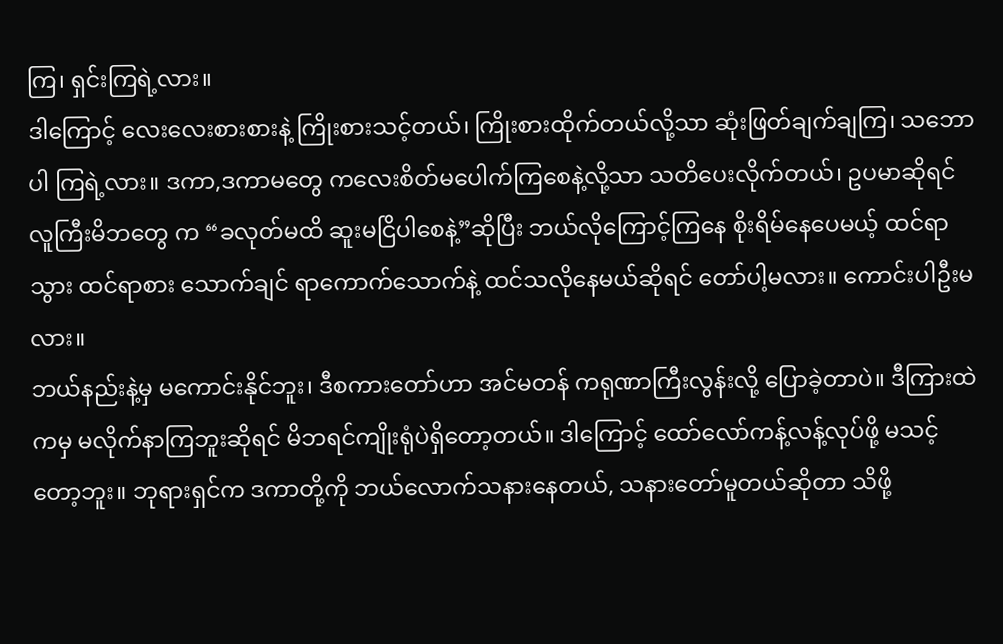ကြ၊ ရှင်းကြရဲ့လား။
ဒါကြောင့် လေးလေးစားစားနဲ့ ကြိုးစားသင့်တယ်၊ ကြိုးစားထိုက်တယ်လို့သာ ဆုံးဖြတ်ချက်ချကြ၊ သဘောပါ ကြရဲ့လား။ ဒကာ,ဒကာမတွေ ကလေးစိတ်မပေါက်ကြစေနဲ့လို့သာ သတိပေးလိုက်တယ်၊ ဥပမာဆိုရင် လူကြီးမိဘတွေ က “ခလုတ်မထိ ဆူးမငြိပါစေနဲ့”ဆိုပြီး ဘယ်လိုကြောင့်ကြနေ စိုးရိမ်နေပေမယ့် ထင်ရာသွား ထင်ရာစား သောက်ချင် ရာကောက်သောက်နဲ့ ထင်သလိုနေမယ်ဆိုရင် တော်ပါ့မလား။ ကောင်းပါဦးမလား။
ဘယ်နည်းနဲ့မှ မကောင်းနိုင်ဘူး၊ ဒီစကားတော်ဟာ အင်မတန် ကရုဏာကြီးလွန်းလို့ ပြောခဲ့တာပဲ။ ဒီကြားထဲ ကမှ မလိုက်နာကြဘူးဆိုရင် မိဘရင်ကျိုးရုံပဲရှိတော့တယ်။ ဒါကြောင့် ထော်လော်ကန့်လန့်လုပ်ဖို့ မသင့်တော့ဘူး။ ဘုရားရှင်က ဒကာတို့ကို ဘယ်လောက်သနားနေတယ်, သနားတော်မူတယ်ဆိုတာ သိဖို့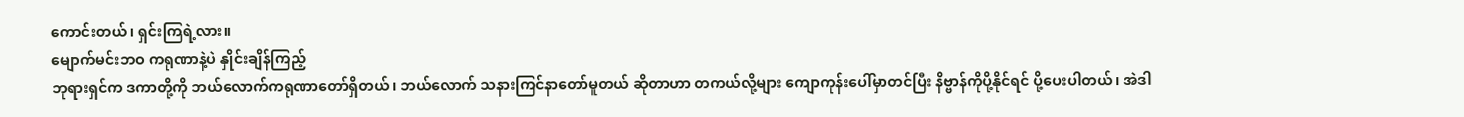ကောင်းတယ်၊ ရှင်းကြရဲ့လား။
မျောက်မင်းဘဝ ကရုဏာနဲ့ပဲ နှိုင်းချိန်ကြည့်
ဘုရားရှင်က ဒကာတို့ကို ဘယ်လောက်ကရုဏာတော်ရှိတယ်၊ ဘယ်လောက် သနားကြင်နာတော်မူတယ် ဆိုတာဟာ တကယ်လို့များ ကျောကုန်းပေါ်မှာတင်ပြီး နိဗ္ဗာန်ကိုပို့နိုင်ရင် ပို့ပေးပါတယ်၊ အဲဒါ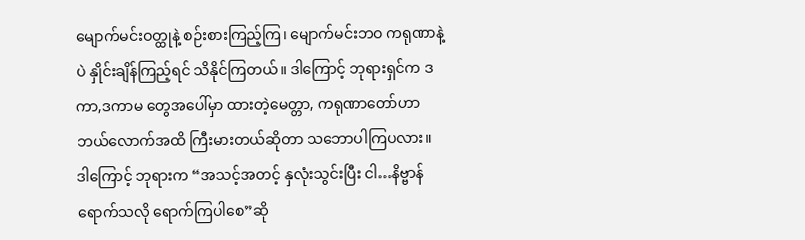မျောက်မင်းဝတ္ထုနဲ့ စဉ်းစားကြည့်ကြ၊ မျောက်မင်းဘဝ ကရုဏာနဲ့ပဲ နှိုင်းချိန်ကြည့်ရင် သိနိုင်ကြတယ်။ ဒါကြောင့် ဘုရားရှင်က ဒကာ,ဒကာမ တွေအပေါ်မှာ ထားတဲ့မေတ္တာ, ကရုဏာတော်ဟာ ဘယ်လောက်အထိ ကြီးမားတယ်ဆိုတာ သဘောပါကြပလား။
ဒါကြောင့် ဘုရားက “အသင့်အတင့် နှလုံးသွင်းပြီး ငါ…နိဗ္ဗာန်ရောက်သလို ရောက်ကြပါစေ”ဆို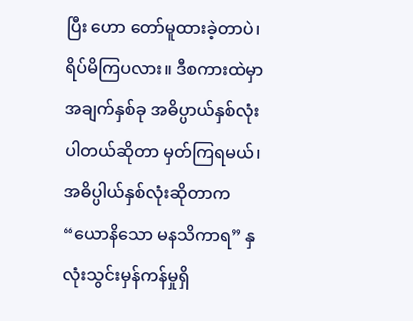ပြီး ဟော တော်မူထားခဲ့တာပဲ၊ ရိပ်မိကြပလား။ ဒီစကားထဲမှာ အချက်နှစ်ခု အဓိပ္ပာယ်နှစ်လုံးပါတယ်ဆိုတာ မှတ်ကြရမယ်၊ အဓိပ္ပါယ်နှစ်လုံးဆိုတာက “ယောနိသော မနသိကာရ” နှလုံးသွင်းမှန်ကန်မှုရှိ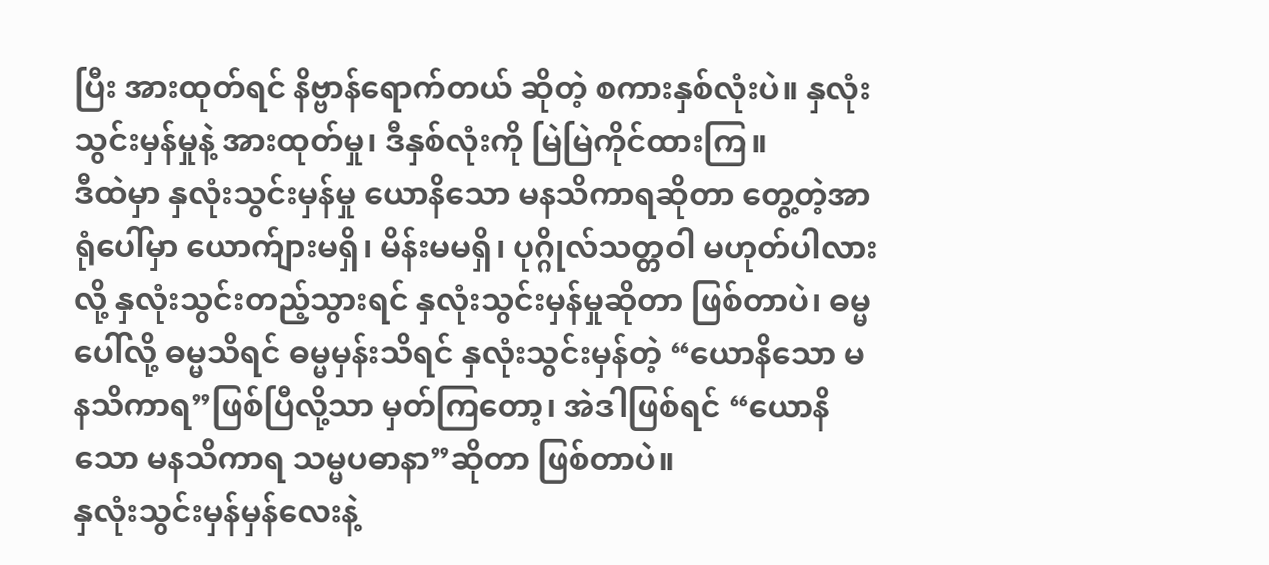ပြီး အားထုတ်ရင် နိဗ္ဗာန်ရောက်တယ် ဆိုတဲ့ စကားနှစ်လုံးပဲ။ နှလုံးသွင်းမှန်မှုနဲ့ အားထုတ်မှု၊ ဒီနှစ်လုံးကို မြဲမြဲကိုင်ထားကြ။
ဒီထဲမှာ နှလုံးသွင်းမှန်မှု ယောနိသော မနသိကာရဆိုတာ တွေ့တဲ့အာရုံပေါ်မှာ ယောက်ျားမရှိ၊ မိန်းမမရှိ၊ ပုဂ္ဂိုလ်သတ္တဝါ မဟုတ်ပါလားလို့ နှလုံးသွင်းတည့်သွားရင် နှလုံးသွင်းမှန်မှုဆိုတာ ဖြစ်တာပဲ၊ ဓမ္မပေါ်လို့ ဓမ္မသိရင် ဓမ္မမှန်းသိရင် နှလုံးသွင်းမှန်တဲ့ “ယောနိသော မနသိကာရ”ဖြစ်ပြီလို့သာ မှတ်ကြတော့၊ အဲဒါဖြစ်ရင် “ယောနိသော မနသိကာရ သမ္မပဓာနာ”ဆိုတာ ဖြစ်တာပဲ။
နှလုံးသွင်းမှန်မှန်လေးနဲ့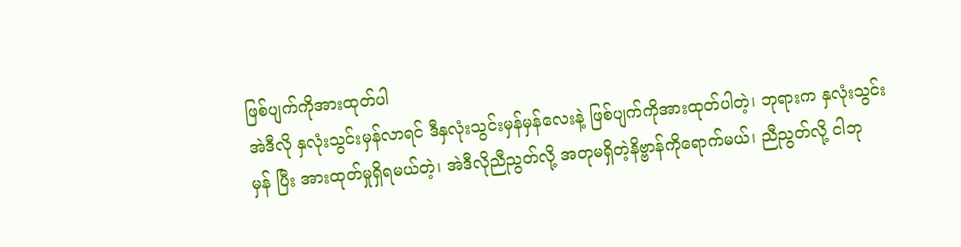ဖြစ်ပျက်ကိုအားထုတ်ပါ
အဲဒီလို နှလုံးသွင်းမှန်လာရင် ဒီနှလုံးသွင်းမှန်မှန်လေးနဲ့ ဖြစ်ပျက်ကိုအားထုတ်ပါတဲ့၊ ဘုရားက နှလုံးသွင်းမှန် ပြီး အားထုတ်မှုရှိရမယ်တဲ့၊ အဲဒီလိုညီညွတ်လို့ အတုမရှိတဲ့နိဗ္ဗာန်ကိုရောက်မယ်၊ ညီညွတ်လို့ ငါဘု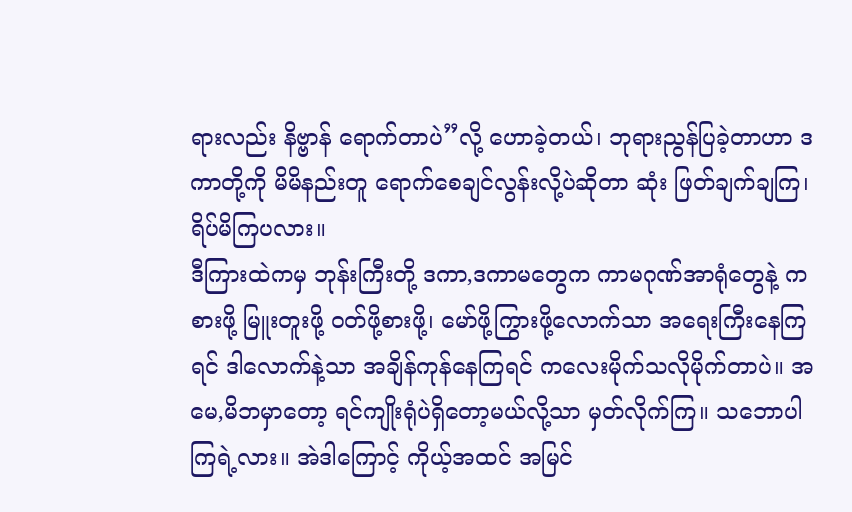ရားလည်း နိဗ္ဗာန် ရောက်တာပဲ”လို့ ဟောခဲ့တယ်၊ ဘုရားညွန်ပြခဲ့တာဟာ ဒကာတို့ကို မိမိနည်းတူ ရောက်စေချင်လွန်းလို့ပဲဆိုတာ ဆုံး ဖြတ်ချက်ချကြ၊ ရိပ်မိကြပလား။
ဒီကြားထဲကမှ ဘုန်းကြီးတို့ ဒကာ,ဒကာမတွေက ကာမဂုဏ်အာရုံတွေနဲ့ ကစားဖို့ မြူးတူးဖို့ ဝတ်ဖို့စားဖို့၊ မော်ဖို့ကြွားဖို့လောက်သာ အရေးကြီးနေကြရင် ဒါလောက်နဲ့သာ အချိန်ကုန်နေကြရင် ကလေးမိုက်သလိုမိုက်တာပဲ။ အမေ,မိဘမှာတော့ ရင်ကျိုးရုံပဲရှိတော့မယ်လို့သာ မှတ်လိုက်ကြ။ သဘောပါကြရဲ့လား။ အဲဒါကြောင့် ကိုယ့်အထင် အမြင်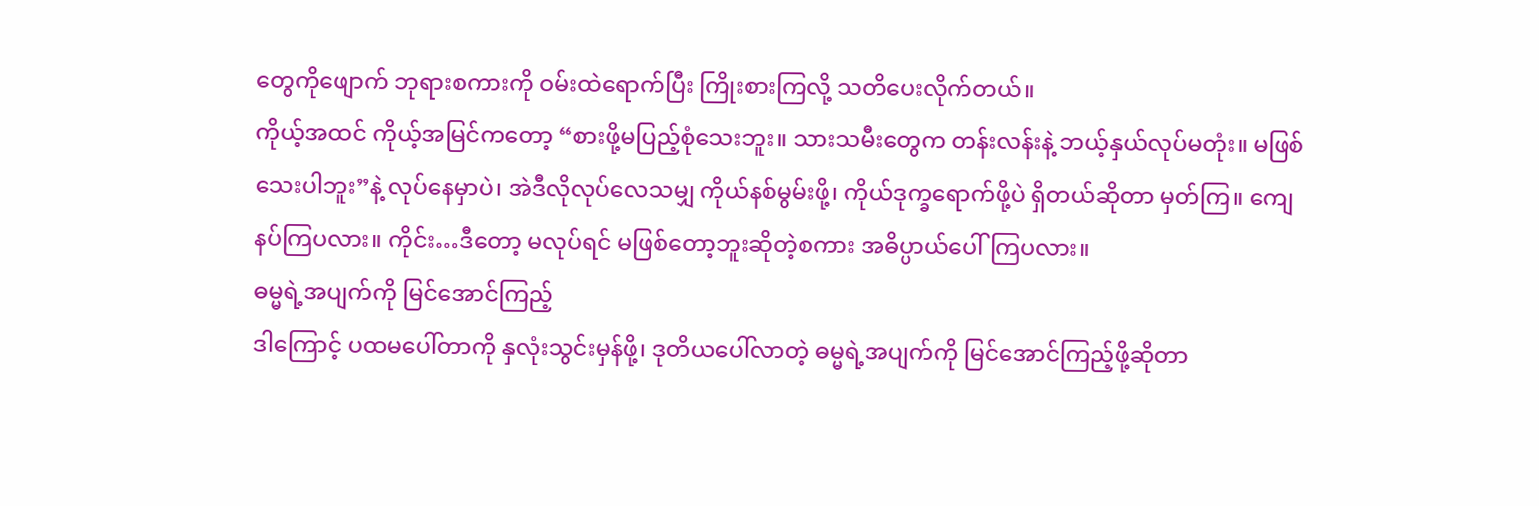တွေကိုဖျောက် ဘုရားစကားကို ဝမ်းထဲရောက်ပြီး ကြိုးစားကြလို့ သတိပေးလိုက်တယ်။
ကိုယ့်အထင် ကိုယ့်အမြင်ကတော့ “စားဖို့မပြည့်စုံသေးဘူး။ သားသမီးတွေက တန်းလန်းနဲ့ ဘယ့်နှယ်လုပ်မတုံး။ မဖြစ်သေးပါဘူး”နဲ့ လုပ်နေမှာပဲ၊ အဲဒီလိုလုပ်လေသမျှ ကိုယ်နစ်မွမ်းဖို့၊ ကိုယ်ဒုက္ခရောက်ဖို့ပဲ ရှိတယ်ဆိုတာ မှတ်ကြ။ ကျေနပ်ကြပလား။ ကိုင်း…ဒီတော့ မလုပ်ရင် မဖြစ်တော့ဘူးဆိုတဲ့စကား အဓိပ္ပာယ်ပေါ်ကြပလား။
ဓမ္မရဲ့အပျက်ကို မြင်အောင်ကြည့်
ဒါကြောင့် ပထမပေါ်တာကို နှလုံးသွင်းမှန်ဖို့၊ ဒုတိယပေါ်လာတဲ့ ဓမ္မရဲ့အပျက်ကို မြင်အောင်ကြည့်ဖို့ဆိုတာ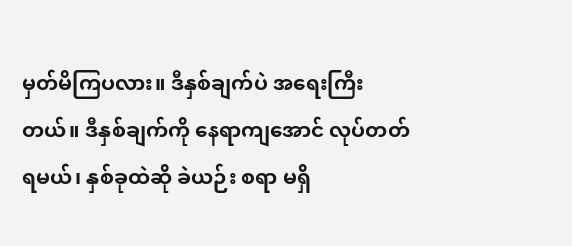မှတ်မိကြပလား။ ဒီနှစ်ချက်ပဲ အရေးကြီးတယ်။ ဒီနှစ်ချက်ကို နေရာကျအောင် လုပ်တတ်ရမယ်၊ နှစ်ခုထဲဆို ခဲယဉ်း စရာ မရှိ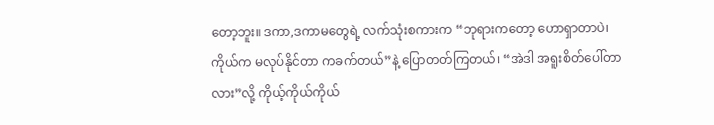တော့ဘူး။ ဒကာ,ဒကာမတွေရဲ့ လက်သုံးစကားက “ဘုရားကတော့ ဟောရှာတာပဲ၊ ကိုယ်က မလုပ်နိုင်တာ ကခက်တယ်”နဲ့ ပြောတတ်ကြတယ်၊ “အဲဒါ အရူးစိတ်ပေါ်တာလား”လို့ ကိုယ့်ကိုယ်ကိုယ်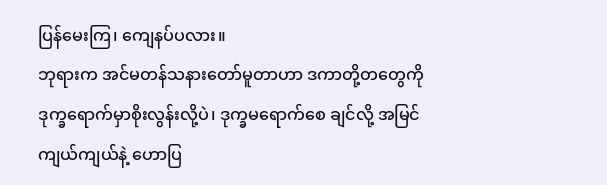ပြန်မေးကြ၊ ကျေနပ်ပလား။
ဘုရားက အင်မတန်သနားတော်မူတာဟာ ဒကာတို့တတွေကို ဒုက္ခရောက်မှာစိုးလွန်းလို့ပဲ၊ ဒုက္ခမရောက်စေ ချင်လို့ အမြင်ကျယ်ကျယ်နဲ့ ဟောပြ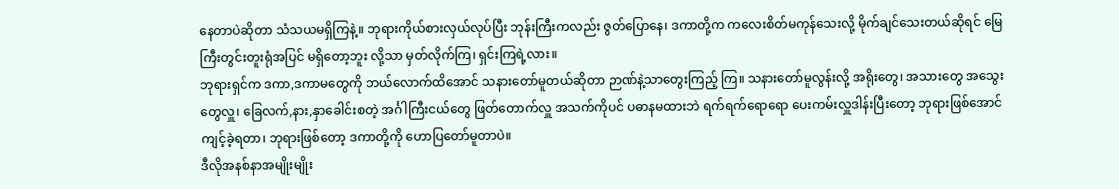နေတာပဲဆိုတာ သံသယမရှိကြနဲ့။ ဘုရားကိုယ်စားလှယ်လုပ်ပြီး ဘုန်းကြီးကလည်း ဇွတ်ပြောနေ၊ ဒကာတို့က ကလေးစိတ်မကုန်သေးလို့ မိုက်ချင်သေးတယ်ဆိုရင် မြေကြီးတွင်းတူးရုံအပြင် မရှိတော့ဘူး လို့သာ မှတ်လိုက်ကြ၊ ရှင်းကြရဲ့လား။
ဘုရားရှင်က ဒကာ,ဒကာမတွေကို ဘယ်လောက်ထိအောင် သနားတော်မူတယ်ဆိုတာ ဉာဏ်နဲ့သာတွေးကြည့် ကြ။ သနားတော်မူလွန်းလို့ အရိုးတွေ၊ အသားတွေ အသွေးတွေလှူ၊ ခြေလက်,နား,နှာခေါင်းစတဲ့ အင်္ဂါကြီးငယ်တွေ ဖြတ်တောက်လှူ အသက်ကိုပင် ပဓာနမထားဘဲ ရက်ရက်ရောရော ပေးကမ်းလှူဒါန်းပြီးတော့ ဘုရားဖြစ်အောင် ကျင့်ခဲ့ရတာ၊ ဘုရားဖြစ်တော့ ဒကာတို့ကို ဟောပြတော်မူတာပဲ။
ဒီလိုအနစ်နာအမျိုးမျိုး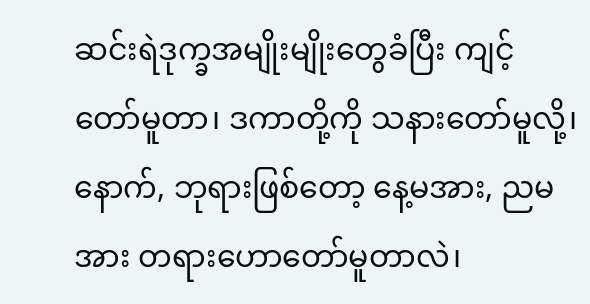ဆင်းရဲဒုက္ခအမျိုးမျိုးတွေခံပြီး ကျင့်တော်မူတာ၊ ဒကာတို့ကို သနားတော်မူလို့၊ နောက်, ဘုရားဖြစ်တော့ နေ့မအား, ညမအား တရားဟောတော်မူတာလဲ၊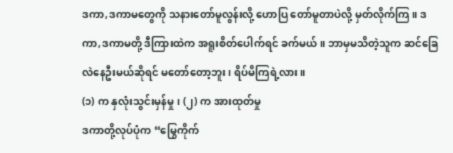ဒကာ,ဒကာမတွေကို သနားတော်မူလွန်းလို့ ဟောပြ တော်မူတာပဲလို့ မှတ်လိုက်ကြ။ ဒကာ,ဒကာမတို့ ဒီကြားထဲက အရူးစိတ်ပေါက်ရင် ခက်မယ်။ ဘာမှမသိတဲ့သူက ဆင်ခြေလဲနေဦးမယ်ဆိုရင် မတော်တော့ဘူး၊ ရိပ်မိကြရဲ့လား။
(၁) က နှလုံးသွင်းမှန်မှု၊ (၂) က အားထုတ်မှု
ဒကာတို့လုပ်ပုံက “မြွေကိုက်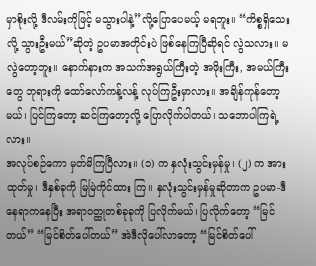မှာစိုးလို့ ဒီလမ်းကိုဖြင့် မသွားပါနဲ့”လို့ပြောပေမယ့် မရဘူး။ “ကိစ္စရှိသေးလို့ သွားဦးမယ်”ဆိုတဲ့ ဥပမာအတိုင်းပဲ ဖြစ်နေကြပြီဆိုရင် လွဲသလား။ မလွဲတော့ဘူး။ နောက်နားက အသက်အရွယ်ကြီးတဲ့ အဖိုးကြီး, အမယ်ကြီးတွေ ဘုရားကို ထော်လော်ကန့်လန့် လုပ်ကြဦးမှာလား။ အချိန်ကုန်တော့မယ်၊ ပြင်ကြတော့ ဆင်ကြတော့လို့ ပြောလိုက်ပါတယ်၊ သဘောပါကြရဲ့လား။
အလုပ်စဉ်ကော မှတ်မိကြပြီလား။ (၁) က နှလုံးသွင်းမှန်မှု၊ (၂) က အားထုတ်မှု၊ ဒီနှစ်ခုကို မြမြဲကိုင်ထား ကြ။ နှလုံးသွင်းမှန်မှုဆိုတာက ဥပမာ-ဒီနေရာကနေပြီး အရာဝတ္ထုတစ်ခုခုကို ပြလိုက်မယ်၊ ပြလိုက်တော့ “မြင်တယ်” “မြင်စိတ်ပေါ်တယ်” အဲဒီလိုပေါ်လာတော့ “မြင်စိတ်ပေါ်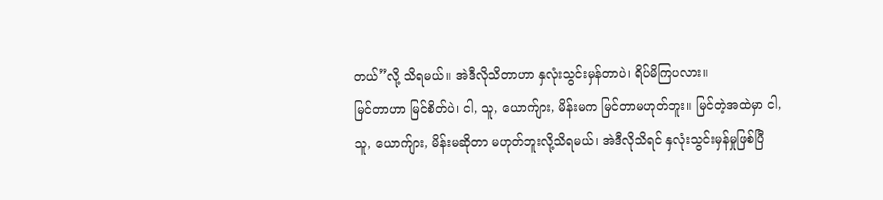တယ်”လို့ သိရမယ်။ အဲဒီလိုသိတာဟာ နှလုံးသွင်းမှန်တာပဲ၊ ရိပ်မိကြပလား။
မြင်တာဟာ မြင်စိတ်ပဲ၊ ငါ, သူ, ယောက်ျား, မိန်းမက မြင်တာမဟုတ်ဘူး။ မြင်တဲ့အထဲမှာ ငါ, သူ, ယောက်ျား, မိန်းမဆိုတာ မဟုတ်ဘူးလို့သိရမယ်၊ အဲဒီလိုသိရင် နှလုံးသွင်းမှန်မှုဖြစ်ပြီ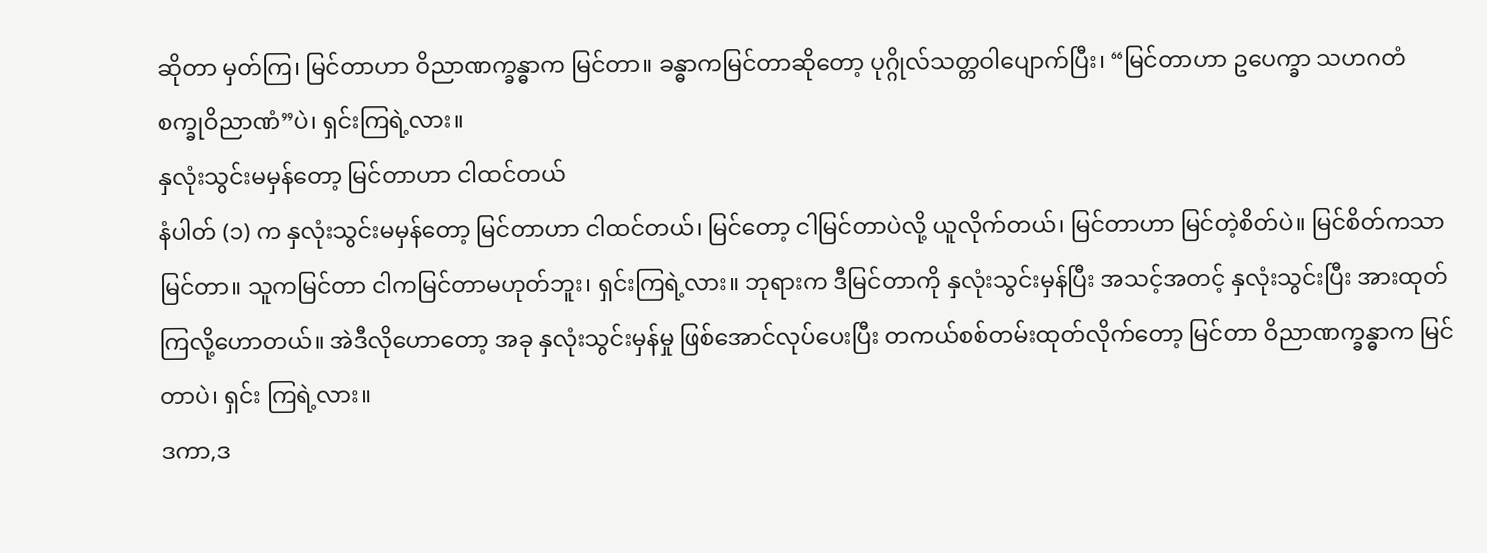ဆိုတာ မှတ်ကြ၊ မြင်တာဟာ ဝိညာဏက္ခန္ဓာက မြင်တာ။ ခန္ဓာကမြင်တာဆိုတော့ ပုဂ္ဂိုလ်သတ္တဝါပျောက်ပြီး၊ “မြင်တာဟာ ဥပေက္ခာ သဟဂတံ စက္ခုဝိညာဏံ”ပဲ၊ ရှင်းကြရဲ့လား။
နှလုံးသွင်းမမှန်တော့ မြင်တာဟာ ငါထင်တယ်
နံပါတ် (၁) က နှလုံးသွင်းမမှန်တော့ မြင်တာဟာ ငါထင်တယ်၊ မြင်တော့ ငါမြင်တာပဲလို့ ယူလိုက်တယ်၊ မြင်တာဟာ မြင်တဲ့စိတ်ပဲ။ မြင်စိတ်ကသာ မြင်တာ။ သူကမြင်တာ ငါကမြင်တာမဟုတ်ဘူး၊ ရှင်းကြရဲ့လား။ ဘုရားက ဒီမြင်တာကို နှလုံးသွင်းမှန်ပြီး အသင့်အတင့် နှလုံးသွင်းပြီး အားထုတ်ကြလို့ဟောတယ်။ အဲဒီလိုဟောတော့ အခု နှလုံးသွင်းမှန်မှု ဖြစ်အောင်လုပ်ပေးပြီး တကယ်စစ်တမ်းထုတ်လိုက်တော့ မြင်တာ ဝိညာဏက္ခန္ဓာက မြင်တာပဲ၊ ရှင်း ကြရဲ့လား။
ဒကာ,ဒ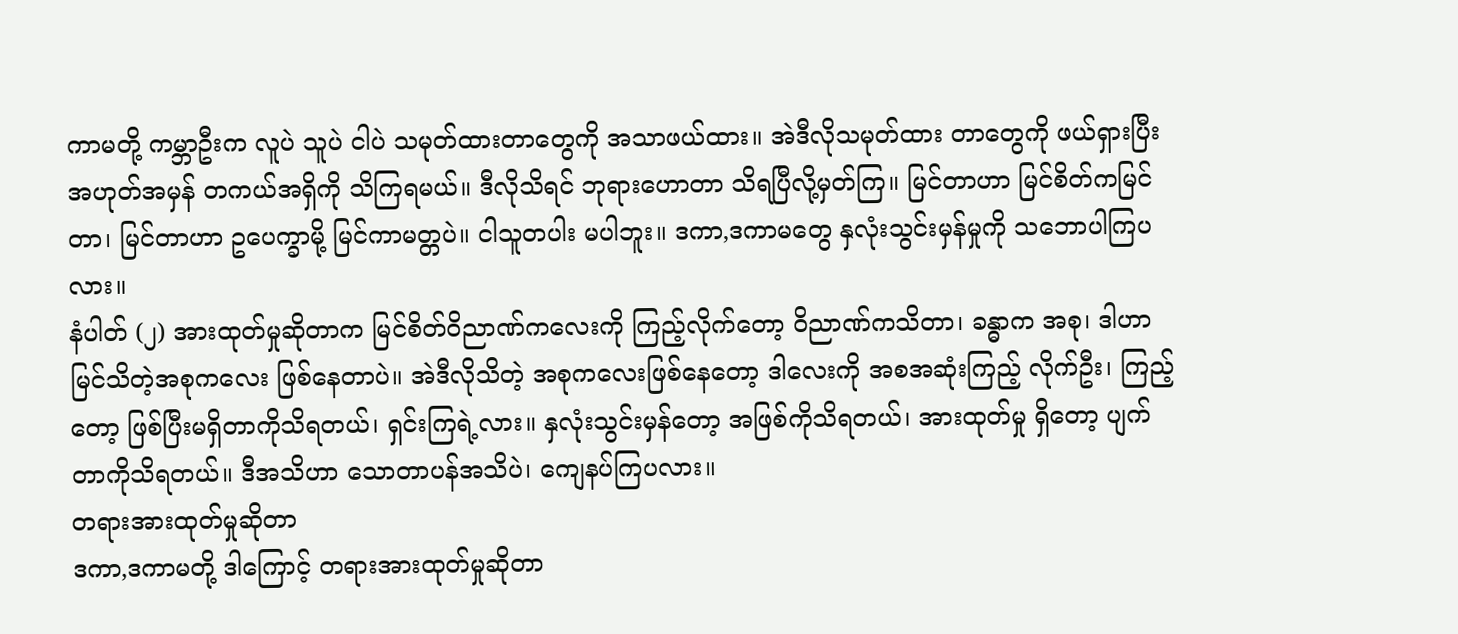ကာမတို့ ကမ္ဘာဦးက လူပဲ သူပဲ ငါပဲ သမုတ်ထားတာတွေကို အသာဖယ်ထား။ အဲဒီလိုသမုတ်ထား တာတွေကို ဖယ်ရှားပြီး အဟုတ်အမှန် တကယ်အရှိကို သိကြရမယ်။ ဒီလိုသိရင် ဘုရားဟောတာ သိရပြီလို့မှတ်ကြ။ မြင်တာဟာ မြင်စိတ်ကမြင်တာ၊ မြင်တာဟာ ဥပေက္ခာမို့ မြင်ကာမတ္တပဲ။ ငါသူတပါး မပါဘူး။ ဒကာ,ဒကာမတွေ နှလုံးသွင်းမှန်မှုကို သဘောပါကြပလား။
နံပါတ် (၂) အားထုတ်မှုဆိုတာက မြင်စိတ်ဝိညာဏ်ကလေးကို ကြည့်လိုက်တော့ ဝိညာဏ်ကသိတာ၊ ခန္ဓာက အစု၊ ဒါဟာ မြင်သိတဲ့အစုကလေး ဖြစ်နေတာပဲ။ အဲဒီလိုသိတဲ့ အစုကလေးဖြစ်နေတော့ ဒါလေးကို အစအဆုံးကြည့် လိုက်ဦး၊ ကြည့်တော့ ဖြစ်ပြီးမရှိတာကိုသိရတယ်၊ ရှင်းကြရဲ့လား။ နှလုံးသွင်းမှန်တော့ အဖြစ်ကိုသိရတယ်၊ အားထုတ်မှု ရှိတော့ ပျက်တာကိုသိရတယ်။ ဒီအသိဟာ သောတာပန်အသိပဲ၊ ကျေနပ်ကြပလား။
တရားအားထုတ်မှုဆိုတာ
ဒကာ,ဒကာမတို့ ဒါကြောင့် တရားအားထုတ်မှုဆိုတာ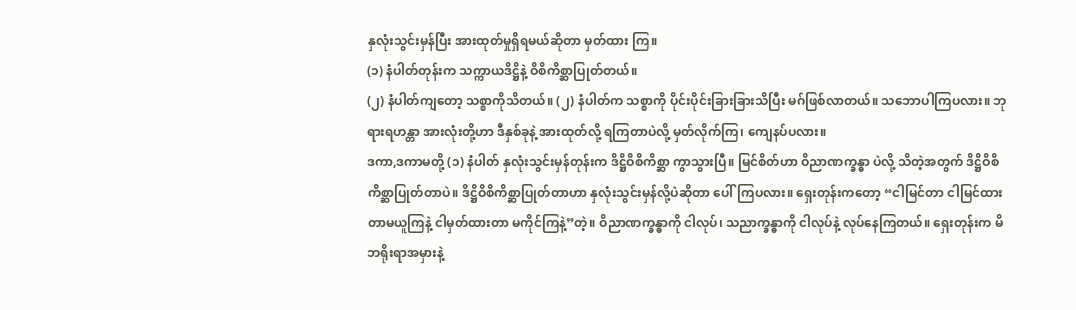နှလုံးသွင်းမှန်ပြီး အားထုတ်မှုရှိရမယ်ဆိုတာ မှတ်ထား ကြ။
(၁) နံပါတ်တုန်းက သက္ကာယဒိဋ္ဌိနဲ့ ဝိစိကိစ္ဆာပြုတ်တယ်။
(၂) နံပါတ်ကျတော့ သစ္စာကိုသိတယ်။ (၂) နံပါတ်က သစ္စာကို ပိုင်းပိုင်းခြားခြားသိပြီး မဂ်ဖြစ်လာတယ်။ သဘောပါကြပလား။ ဘုရားရဟန္တာ အားလုံးတို့ဟာ ဒီနှစ်ခုနဲ့ အားထုတ်လို့ ရကြတာပဲလို့ မှတ်လိုက်ကြ၊ ကျေနပ်ပလား။
ဒကာ,ဒကာမတို့ (၁) နံပါတ် နှလုံးသွင်းမှန်တုန်းက ဒိဋ္ဌိဝိစိကိစ္ဆာ ကွာသွားပြီ။ မြင်စိတ်ဟာ ဝိညာဏက္ခန္ဓာ ပဲလို့ သိတဲ့အတွက် ဒိဋ္ဌိဝိစိကိစ္ဆာပြုတ်တာပဲ။ ဒိဋ္ဌိဝိစိကိစ္ဆာပြုတ်တာဟာ နှလုံးသွင်းမှန်လို့ပဲဆိုတာ ပေါ်ကြပလား။ ရှေးတုန်းကတော့ “ငါမြင်တာ ငါမြင်ထားတာမယူကြနဲ့ ငါမှတ်ထားတာ မကိုင်ကြနဲ့”တဲ့။ ဝိညာဏက္ခန္ဓာကို ငါလုပ်၊ သညာက္ခန္ဓာကို ငါလုပ်နဲ့ လုပ်နေကြတယ်။ ရှေးတုန်းက မိဘရိုးရာအမှားနဲ့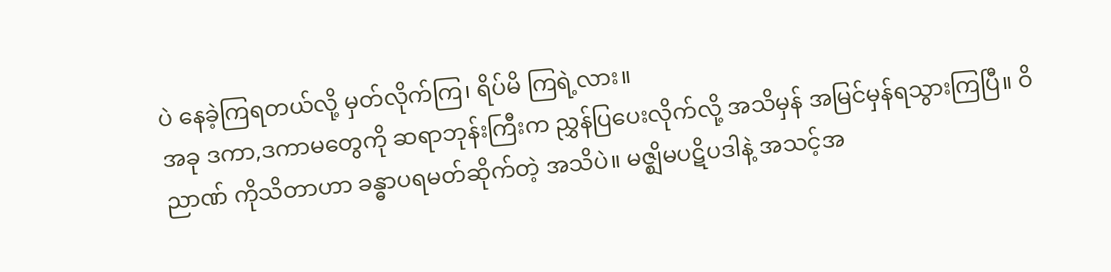ပဲ နေခဲ့ကြရတယ်လို့ မှတ်လိုက်ကြ၊ ရိပ်မိ ကြရဲ့လား။
အခု ဒကာ,ဒကာမတွေကို ဆရာဘုန်းကြီးက ညွှန်ပြပေးလိုက်လို့ အသိမှန် အမြင်မှန်ရသွားကြပြီ။ ဝိညာဏ် ကိုသိတာဟာ ခန္ဓာပရမတ်ဆိုက်တဲ့ အသိပဲ။ မဇ္ဈိမပဋိပဒါနဲ့ အသင့်အ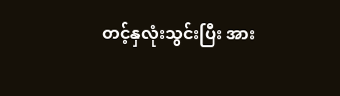တင့်နှလုံးသွင်းပြီး အား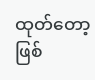ထုတ်တော့ ဖြစ်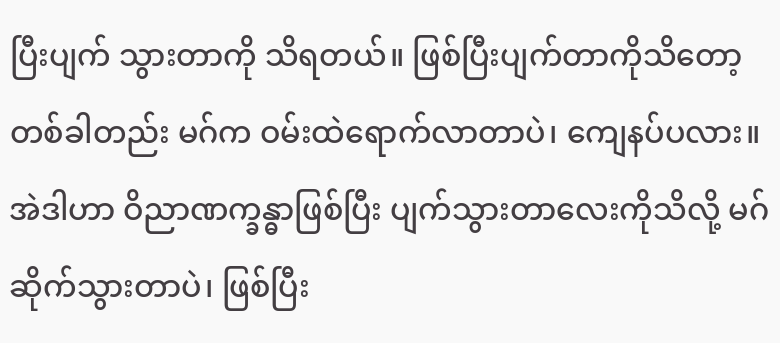ပြီးပျက် သွားတာကို သိရတယ်။ ဖြစ်ပြီးပျက်တာကိုသိတော့ တစ်ခါတည်း မဂ်က ဝမ်းထဲရောက်လာတာပဲ၊ ကျေနပ်ပလား။ အဲဒါဟာ ဝိညာဏက္ခန္ဓာဖြစ်ပြီး ပျက်သွားတာလေးကိုသိလို့ မဂ်ဆိုက်သွားတာပဲ၊ ဖြစ်ပြီး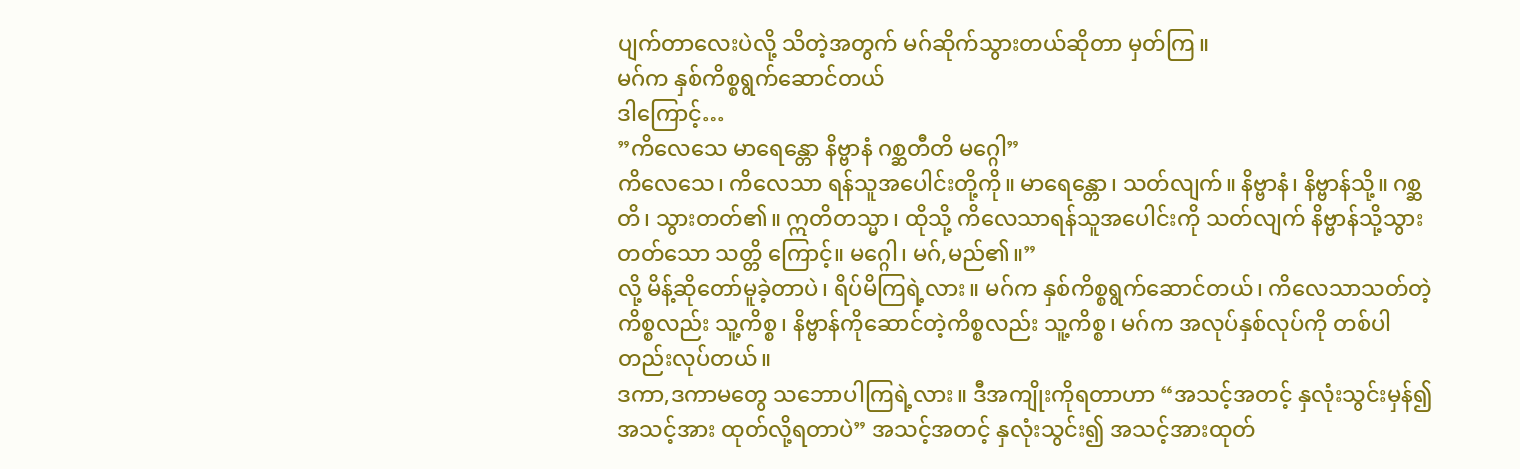ပျက်တာလေးပဲလို့ သိတဲ့အတွက် မဂ်ဆိုက်သွားတယ်ဆိုတာ မှတ်ကြ။
မဂ်က နှစ်ကိစ္စရွက်ဆောင်တယ်
ဒါကြောင့်…
”ကိလေသေ မာရေန္တော နိဗ္ဗာနံ ဂစ္ဆတီတိ မဂ္ဂေါ”
ကိလေသေ၊ ကိလေသာ ရန်သူအပေါင်းတို့ကို။ မာရေန္တော၊ သတ်လျက်။ နိဗ္ဗာနံ၊ နိဗ္ဗာန်သို့။ ဂစ္ဆတိ၊ သွားတတ်၏။ ဣတိတသ္မာ၊ ထိုသို့ ကိလေသာရန်သူအပေါင်းကို သတ်လျက် နိဗ္ဗာန်သို့သွားတတ်သော သတ္တိ ကြောင့်။ မဂ္ဂေါ၊ မဂ်,မည်၏။”
လို့ မိန့်ဆိုတော်မူခဲ့တာပဲ၊ ရိပ်မိကြရဲ့လား။ မဂ်က နှစ်ကိစ္စရွက်ဆောင်တယ်၊ ကိလေသာသတ်တဲ့ကိစ္စလည်း သူ့ကိစ္စ၊ နိဗ္ဗာန်ကိုဆောင်တဲ့ကိစ္စလည်း သူ့ကိစ္စ၊ မဂ်က အလုပ်နှစ်လုပ်ကို တစ်ပါတည်းလုပ်တယ်။
ဒကာ,ဒကာမတွေ သဘောပါကြရဲ့လား။ ဒီအကျိုးကိုရတာဟာ “အသင့်အတင့် နှလုံးသွင်းမှန်၍ အသင့်အား ထုတ်လို့ရတာပဲ” အသင့်အတင့် နှလုံးသွင်း၍ အသင့်အားထုတ်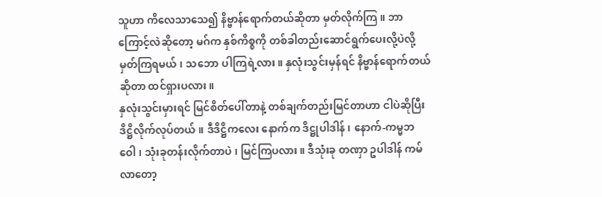သူဟာ ကိလေသာသေ၍ နိဗ္ဗာန်ရောက်တယ်ဆိုတာ မှတ်လိုက်ကြ။ ဘာကြောင့်လဲဆိုတော့ မဂ်က နှစ်ကိစ္စကို တစ်ခါတည်းဆောင်ရွက်ပေးလို့ပဲလို့ မှတ်ကြရမယ်၊ သဘော ပါကြရဲ့လား။ နှလုံးသွင်းမှန်ရင် နိဗ္ဗာန်ရောက်တယ်ဆိုတာ ထင်ရှားပလား။
နှလုံးသွင်းမှားရင် မြင်စိတ်ပေါ်တာနဲ့ တစ်ချက်တည်းမြင်တာဟာ ငါပဲဆိုပြီး ဒိဋ္ဌိလိုက်လုပ်တယ်။ ဒီဒိဋ္ဌိကလေး နောက်က ဒိဋ္ဌုပါဒါန်၊ နောက်-ကမ္မဘဝေါ၊ သုံးခုတန်းလိုက်တာပဲ၊ မြင်ကြပလား။ ဒီသုံးခု တဏှာ ဥပါဒါန် ကမ်လာတော့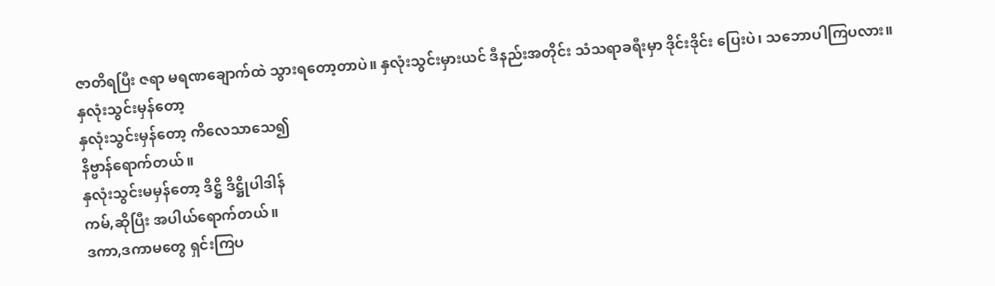ဇာတိရပြီး ဇရာ မရဏချောက်ထဲ သွားရတော့တာပဲ။ နှလုံးသွင်းမှားယင် ဒီနည်းအတိုင်း သံသရာခရီးမှာ ဒိုင်းဒိုင်း ပြေးပဲ၊ သဘောပါကြပလား။
နှလုံးသွင်းမှန်တော့
နှလုံးသွင်းမှန်တော့ ကိလေသာသေ၍
နိဗ္ဗာန်ရောက်တယ်။
နှလုံးသွင်းမမှန်တော့ ဒိဋ္ဌိ ဒိဋ္ဌိုပါဒါန်
ကမ်,ဆိုပြီး အပါယ်ရောက်တယ်။
ဒကာ,ဒကာမတွေ ရှင်းကြပ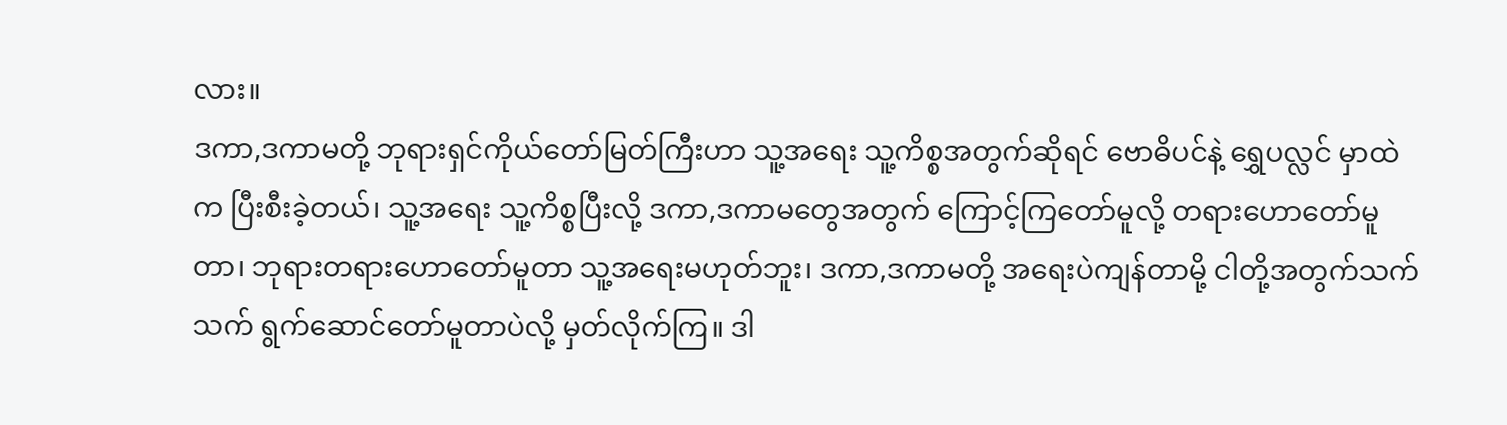လား။
ဒကာ,ဒကာမတို့ ဘုရားရှင်ကိုယ်တော်မြတ်ကြီးဟာ သူ့အရေး သူ့ကိစ္စအတွက်ဆိုရင် ဗောဓိပင်နဲ့ ရွှေပလ္လင် မှာထဲက ပြီးစီးခဲ့တယ်၊ သူ့အရေး သူ့ကိစ္စပြီးလို့ ဒကာ,ဒကာမတွေအတွက် ကြောင့်ကြတော်မူလို့ တရားဟောတော်မူ တာ၊ ဘုရားတရားဟောတော်မူတာ သူ့အရေးမဟုတ်ဘူး၊ ဒကာ,ဒကာမတို့ အရေးပဲကျန်တာမို့ ငါတို့အတွက်သက်သက် ရွက်ဆောင်တော်မူတာပဲလို့ မှတ်လိုက်ကြ။ ဒါ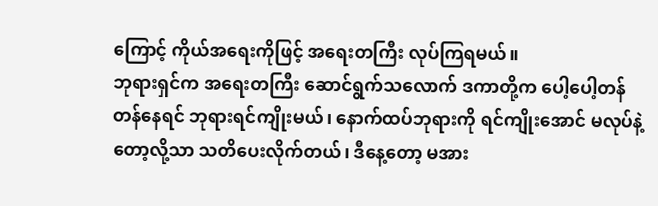ကြောင့် ကိုယ်အရေးကိုဖြင့် အရေးတကြီး လုပ်ကြရမယ်။
ဘုရားရှင်က အရေးတကြီး ဆောင်ရွက်သလောက် ဒကာတို့က ပေါ့ပေါ့တန်တန်နေရင် ဘုရားရင်ကျိုးမယ်၊ နောက်ထပ်ဘုရားကို ရင်ကျိုးအောင် မလုပ်နဲ့တော့လို့သာ သတိပေးလိုက်တယ်၊ ဒီနေ့တော့ မအား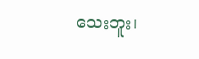သေးဘူး၊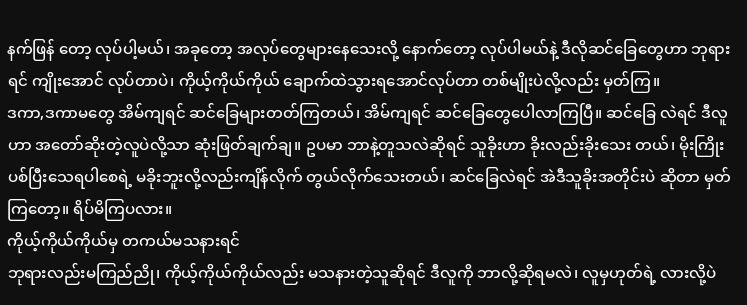နက်ဖြန် တော့ လုပ်ပါ့မယ်၊ အခုတော့ အလုပ်တွေများနေသေးလို့ နောက်တော့ လုပ်ပါမယ်နဲ့ ဒီလိုဆင်ခြေတွေဟာ ဘုရားရင် ကျိုးအောင် လုပ်တာပဲ၊ ကိုယ့်ကိုယ်ကိုယ် ချောက်ထဲသွားရအောင်လုပ်တာ တစ်မျိုးပဲလို့လည်း မှတ်ကြ။
ဒကာ,ဒကာမတွေ အိမ်ကျရင် ဆင်ခြေများတတ်ကြတယ်၊ အိမ်ကျရင် ဆင်ခြေတွေပေါလာကြပြီ။ ဆင်ခြေ လဲရင် ဒီလူဟာ အတော်ဆိုးတဲ့လူပဲလို့သာ ဆုံးဖြတ်ချက်ချ။ ဥပမာ ဘာနဲ့တူသလဲဆိုရင် သူခိုးဟာ ခိုးလည်းခိုးသေး တယ်၊ မိုးကြိုးပစ်ပြီးသေရပါစေရဲ့ မခိုးဘူးလို့လည်းကျိန်လိုက် တွယ်လိုက်သေးတယ်၊ ဆင်ခြေလဲရင် အဲဒီသူခိုးအတိုင်းပဲ ဆိုတာ မှတ်ကြတော့။ ရိပ်မိကြပလား။
ကိုယ့်ကိုယ်ကိုယ်မှ တကယ်မသနားရင်
ဘုရားလည်းမကြည်ညို၊ ကိုယ့်ကိုယ်ကိုယ်လည်း မသနားတဲ့သူဆိုရင် ဒီလူကို ဘာလို့ဆိုရမလဲ၊ လူမှဟုတ်ရဲ့ လားလို့ပဲ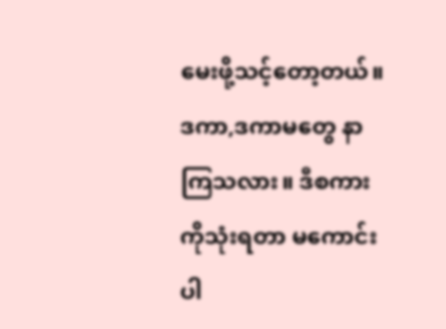မေးဖို့သင့်တော့တယ်။ ဒကာ,ဒကာမတွေ နာကြသလား။ ဒီစကားကိုသုံးရတာ မကောင်းပါ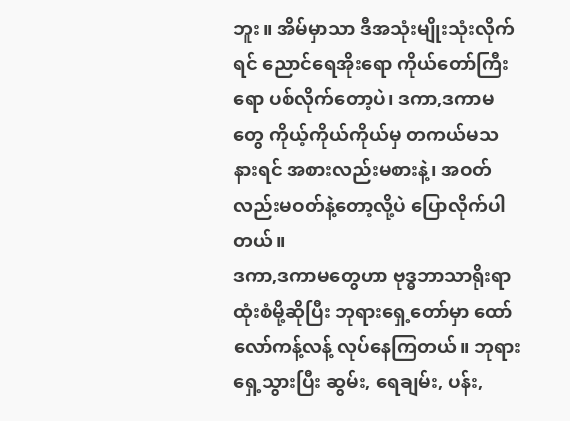ဘူး။ အိမ်မှာသာ ဒီအသုံးမျိုးသုံးလိုက်ရင် ညောင်ရေအိုးရော ကိုယ်တော်ကြီးရော ပစ်လိုက်တော့ပဲ၊ ဒကာ,ဒကာမတွေ ကိုယ့်ကိုယ်ကိုယ်မှ တကယ်မသနားရင် အစားလည်းမစားနဲ့၊ အဝတ်လည်းမဝတ်နဲ့တော့လို့ပဲ ပြောလိုက်ပါတယ်။
ဒကာ,ဒကာမတွေဟာ ဗုဒ္ဓဘာသာရိုးရာထုံးစံမို့ဆိုပြီး ဘုရားရှေ့တော်မှာ ထော်လော်ကန့်လန့် လုပ်နေကြတယ်။ ဘုရားရှေ့သွားပြီး ဆွမ်း, ရေချမ်း, ပန်း,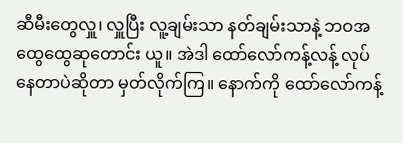ဆီမီးတွေလှူ၊ လှူပြီး လူ့ချမ်းသာ နတ်ချမ်းသာနဲ့ ဘဝအထွေထွေဆုတောင်း ယူ။ အဲဒါ ထော်လော်ကန့်လန့် လုပ်နေတာပဲဆိုတာ မှတ်လိုက်ကြ။ နောက်ကို ထော်လော်ကန့်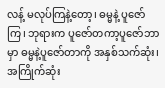လန့် မလုပ်ကြနဲ့တော့၊ ဓမ္မနဲ့ ပူဇော်ကြ၊ ဘုရားက ပူဇော်တကာ့ပူဇော်ဘာမှာ ဓမ္မနဲ့ပူဇော်တာကို အနှစ်သက်ဆုံး၊ အကြိုက်ဆုံး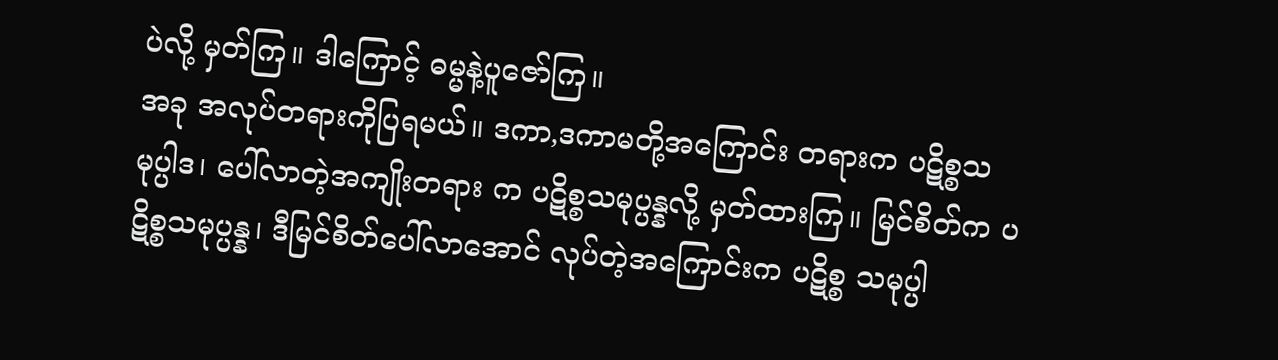ပဲလို့ မှတ်ကြ။ ဒါကြောင့် ဓမ္မနဲ့ပူဇော်ကြ။
အခု အလုပ်တရားကိုပြရမယ်။ ဒကာ,ဒကာမတို့အကြောင်း တရားက ပဋိစ္စသမုပ္ပါဒ၊ ပေါ်လာတဲ့အကျိုးတရား က ပဋိစ္စသမုပ္ပန္နလို့ မှတ်ထားကြ။ မြင်စိတ်က ပဋိစ္စသမုပ္ပန္န၊ ဒီမြင်စိတ်ပေါ်လာအောင် လုပ်တဲ့အကြောင်းက ပဋိစ္စ သမုပ္ပါ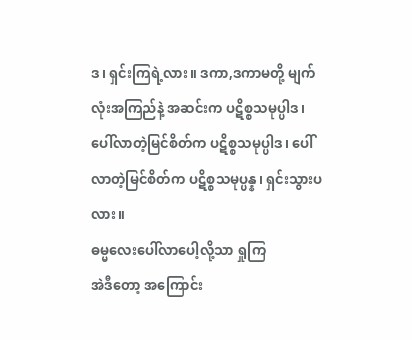ဒ၊ ရှင်းကြရဲ့လား။ ဒကာ,ဒကာမတို့ မျက်လုံးအကြည်နဲ့ အဆင်းက ပဋိစ္စသမုပ္ပါဒ၊ ပေါ်လာတဲ့မြင်စိတ်က ပဋိစ္စသမုပ္ပါဒ၊ ပေါ်လာတဲ့မြင်စိတ်က ပဋိစ္စသမုပ္ပန္န၊ ရှင်းသွားပလား။
ဓမ္မလေးပေါ်လာပေါ့လို့သာ ရှုကြ
အဲဒီတော့ အကြောင်း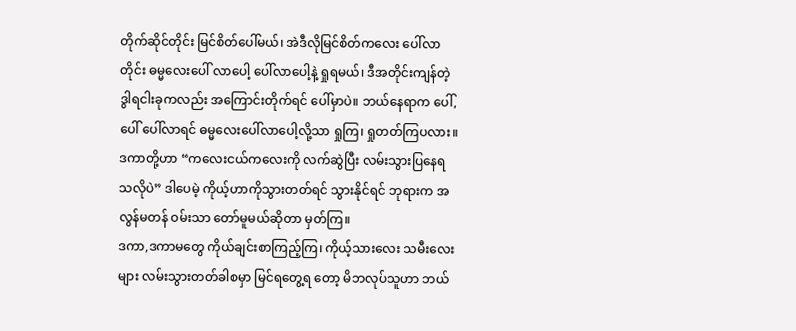တိုက်ဆိုင်တိုင်း မြင်စိတ်ပေါ်မယ်၊ အဲဒီလိုမြင်စိတ်ကလေး ပေါ်လာတိုင်း ဓမ္မလေးပေါ် လာပေါ့ ပေါ်လာပေါ့နဲ့ ရှုရမယ်၊ ဒီအတိုင်းကျန်တဲ့ ဒွါရငါးခုကလည်း အကြောင်းတိုက်ရင် ပေါ်မှာပဲ။ ဘယ်နေရာက ပေါ်,ပေါ် ပေါ်လာရင် ဓမ္မလေးပေါ်လာပေါ့လို့သာ ရှုကြ၊ ရှုတတ်ကြပလား။ ဒကာတို့ဟာ “ကလေးငယ်ကလေးကို လက်ဆွဲပြီး လမ်းသွားပြနေရသလိုပဲ” ဒါပေမဲ့ ကိုယ့်ဟာကိုသွားတတ်ရင် သွားနိုင်ရင် ဘုရားက အလွန်မတန် ဝမ်းသာ တော်မူမယ်ဆိုတာ မှတ်ကြ။
ဒကာ,ဒကာမတွေ ကိုယ်ချင်းစာကြည့်ကြ၊ ကိုယ့်သားလေး သမီးလေးများ လမ်းသွားတတ်ခါစမှာ မြင်ရတွေ့ရ တော့ မိဘလုပ်သူဟာ ဘယ်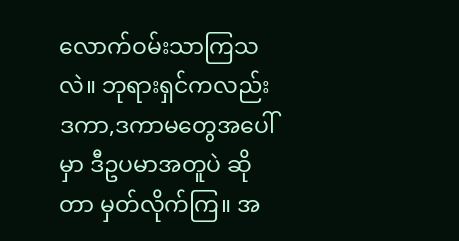လောက်ဝမ်းသာကြသလဲ။ ဘုရားရှင်ကလည်း ဒကာ,ဒကာမတွေအပေါ်မှာ ဒီဥပမာအတူပဲ ဆိုတာ မှတ်လိုက်ကြ။ အ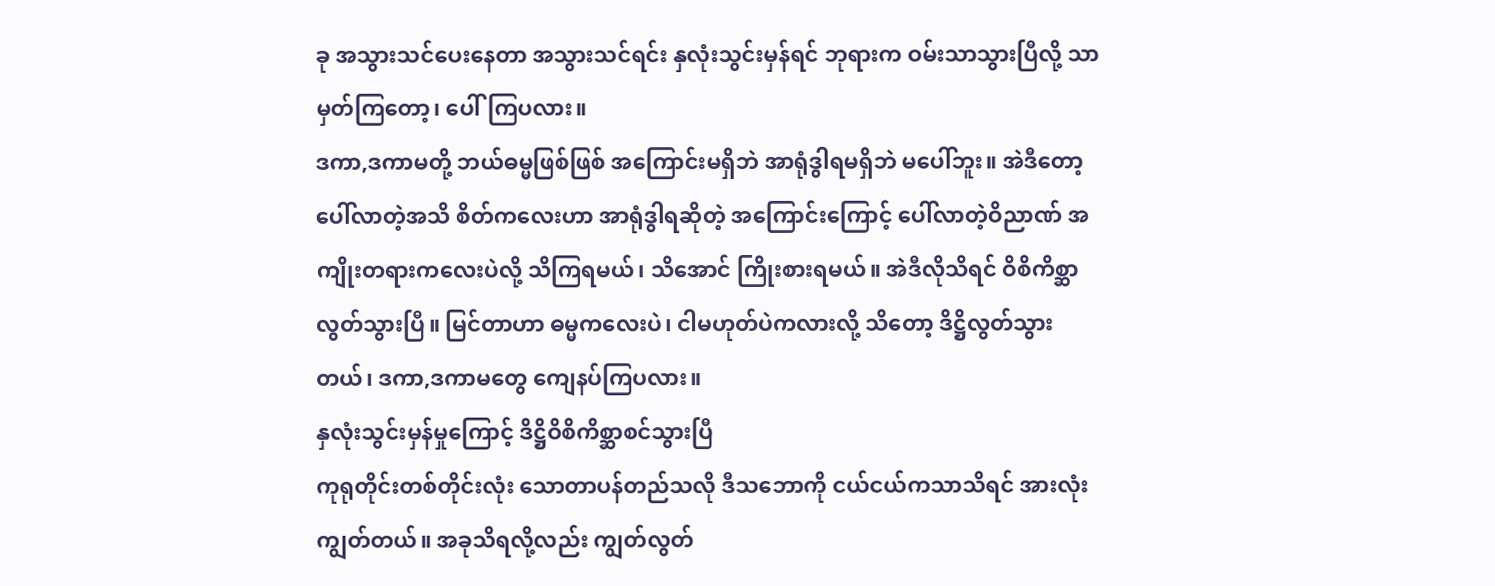ခု အသွားသင်ပေးနေတာ အသွားသင်ရင်း နှလုံးသွင်းမှန်ရင် ဘုရားက ဝမ်းသာသွားပြီလို့ သာ မှတ်ကြတော့၊ ပေါ်ကြပလား။
ဒကာ,ဒကာမတို့ ဘယ်ဓမ္မဖြစ်ဖြစ် အကြောင်းမရှိဘဲ အာရုံဒွါရမရှိဘဲ မပေါ်ဘူး။ အဲဒီတော့ ပေါ်လာတဲ့အသိ စိတ်ကလေးဟာ အာရုံဒွါရဆိုတဲ့ အကြောင်းကြောင့် ပေါ်လာတဲ့ဝိညာဏ် အကျိုးတရားကလေးပဲလို့ သိကြရမယ်၊ သိအောင် ကြိုးစားရမယ်။ အဲဒီလိုသိရင် ဝိစိကိစ္ဆာလွတ်သွားပြီ။ မြင်တာဟာ ဓမ္မကလေးပဲ၊ ငါမဟုတ်ပဲကလားလို့ သိတော့ ဒိဋ္ဌိလွတ်သွားတယ်၊ ဒကာ,ဒကာမတွေ ကျေနပ်ကြပလား။
နှလုံးသွင်းမှန်မှုကြောင့် ဒိဋ္ဌိဝိစိကိစ္ဆာစင်သွားပြီ
ကုရုတိုင်းတစ်တိုင်းလုံး သောတာပန်တည်သလို ဒီသဘောကို ငယ်ငယ်ကသာသိရင် အားလုံးကျွတ်တယ်။ အခုသိရလို့လည်း ကျွတ်လွတ်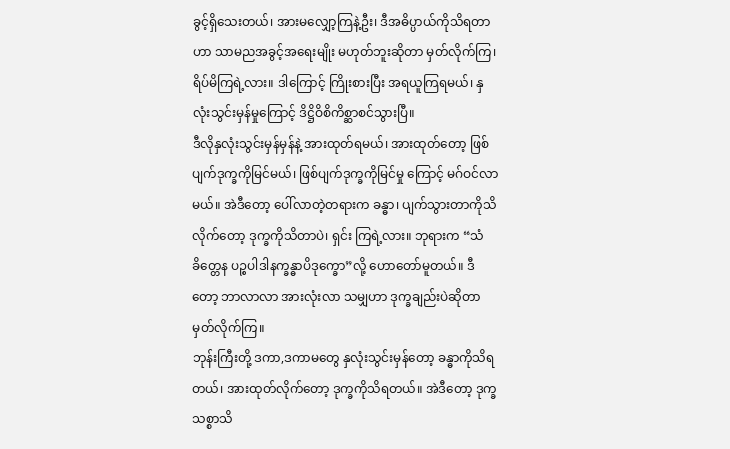ခွင့်ရှိသေးတယ်၊ အားမလျှော့ကြနဲ့ဦး၊ ဒီအဓိပ္ပာယ်ကိုသိရတာဟာ သာမညအခွင့်အရေးမျိုး မဟုတ်ဘူးဆိုတာ မှတ်လိုက်ကြ၊ ရိပ်မိကြရဲ့လား။ ဒါကြောင့် ကြိုးစားပြီး အရယူကြရမယ်၊ နှလုံးသွင်းမှန်မှုကြောင့် ဒိဋ္ဌိဝိစိကိစ္ဆာစင်သွားပြီ။
ဒီလိုနှလုံးသွင်းမှန်မှန်နဲ့ အားထုတ်ရမယ်၊ အားထုတ်တော့ ဖြစ်ပျက်ဒုက္ခကိုမြင်မယ်၊ ဖြစ်ပျက်ဒုက္ခကိုမြင်မှု ကြောင့် မဂ်ဝင်လာမယ်။ အဲဒီတော့ ပေါ်လာတဲ့တရားက ခန္ဓာ၊ ပျက်သွားတာကိုသိလိုက်တော့ ဒုက္ခကိုသိတာပဲ၊ ရှင်း ကြရဲ့လား။ ဘုရားက “သံခိတ္တေန ပဉ္စပါဒါနက္ခန္ဓာပိဒုက္ခော”လို့ ဟောတော်မူတယ်။ ဒီတော့ ဘာလာလာ အားလုံးလာ သမျှဟာ ဒုက္ခချည်းပဲဆိုတာ မှတ်လိုက်ကြ။
ဘုန်းကြီးတို့ ဒကာ,ဒကာမတွေ နှလုံးသွင်းမှန်တော့ ခန္ဓာကိုသိရတယ်၊ အားထုတ်လိုက်တော့ ဒုက္ခကိုသိရတယ်။ အဲဒီတော့ ဒုက္ခသစ္စာသိ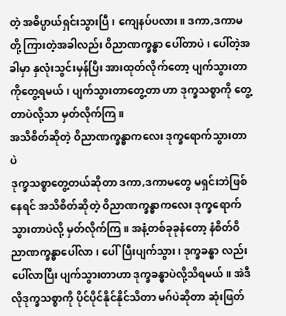တဲ့ အဓိပ္ပာယ်ရှင်းသွားပြီ၊ ကျေနပ်ပလား။ ဒကာ,ဒကာမတို့ ကြားတဲ့အခါလည်း ဝိညာဏက္ခန္ဓာ ပေါ်တာပဲ၊ ပေါ်တဲ့အခါမှာ နှလုံးသွင်းမှန်ပြီး အားထုတ်လိုက်တော့ ပျက်သွားတာကိုတွေ့ရမယ်၊ ပျက်သွားတာတွေ့တာ ဟာ ဒုက္ခသစ္စာကို တွေ့တာပဲလို့သာ မှတ်လိုက်ကြ။
အသိစိတ်ဆိုတဲ့ ဝိညာဏက္ခန္ဓာကလေး ဒုက္ခရောက်သွားတာပဲ
ဒုက္ခသစ္စာတွေ့တယ်ဆိုတာ ဒကာ,ဒကာမတွေ မရှင်းဘဲဖြစ်နေရင် အသိစိတ်ဆိုတဲ့ ဝိညာဏက္ခန္ဓာကလေး ဒုက္ခရောက်သွားတာပဲလို့ မှတ်လိုက်ကြ။ အနံ့တစ်ခုခုနံတော့ နံစိတ်ဝိညာဏက္ခန္ဓာပေါ်လာ၊ ပေါ်ပြီးပျက်သွား၊ ဒုက္ခခန္ဓာ လည်း ပေါ်လာပြီး ပျက်သွားတာဟာ ဒုက္ခခန္ဓာပဲလို့သိရမယ်။ အဲဒီလိုဒုက္ခသစ္စာကို ပိုင်ပိုင်နိုင်နိုင်သိတာ မဂ်ပဲဆိုတာ ဆုံးဖြတ်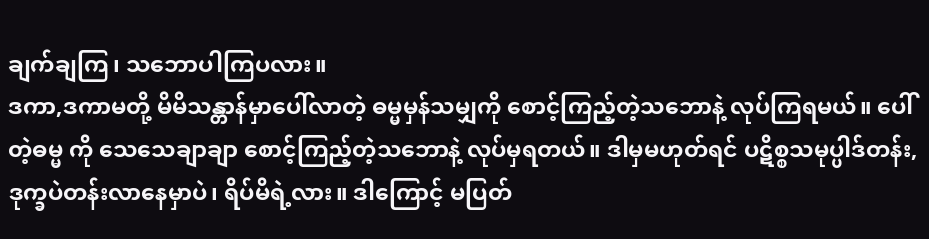ချက်ချကြ၊ သဘောပါကြပလား။
ဒကာ,ဒကာမတို့ မိမိသန္တာန်မှာပေါ်လာတဲ့ ဓမ္မမှန်သမျှကို စောင့်ကြည့်တဲ့သဘောနဲ့ လုပ်ကြရမယ်။ ပေါ်တဲ့ဓမ္မ ကို သေသေချာချာ စောင့်ကြည့်တဲ့သဘောနဲ့ လုပ်မှရတယ်။ ဒါမှမဟုတ်ရင် ပဋိစ္စသမုပ္ပါဒ်တန်း, ဒုက္ခပဲတန်းလာနေမှာပဲ၊ ရိပ်မိရဲ့လား။ ဒါကြောင့် မပြတ်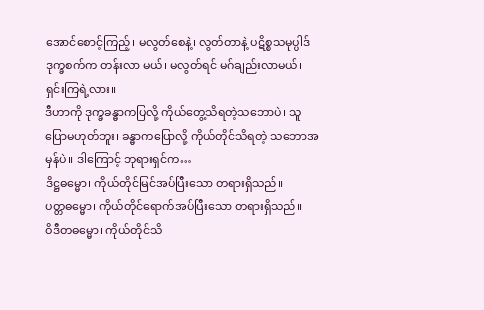အောင်စောင့်ကြည့်၊ မလွတ်စေနဲ့၊ လွတ်တာနဲ့ ပဋိစ္စသမုပ္ပါဒ် ဒုက္ခစက်က တန်းလာ မယ်၊ မလွတ်ရင် မဂ်ချည်းလာမယ်၊ ရှင်းကြရဲ့လား။
ဒီဟာကို ဒုက္ခခန္ဓာကပြလို့ ကိုယ်တွေ့သိရတဲ့သဘောပဲ၊ သူပြောမဟုတ်ဘူး၊ ခန္ဓာကပြောလို့ ကိုယ်တိုင်သိရတဲ့ သဘောအမှန်ပဲ။ ဒါကြောင့် ဘုရားရှင်က…
ဒိဋ္ဌဓမ္မော၊ ကိုယ်တိုင်မြင်အပ်ပြီးသော တရားရှိသည်။
ပတ္တဓမ္မော၊ ကိုယ်တိုင်ရောက်အပ်ပြီးသော တရားရှိသည်။
ဝိဒီတဓမ္မော၊ ကိုယ်တိုင်သိ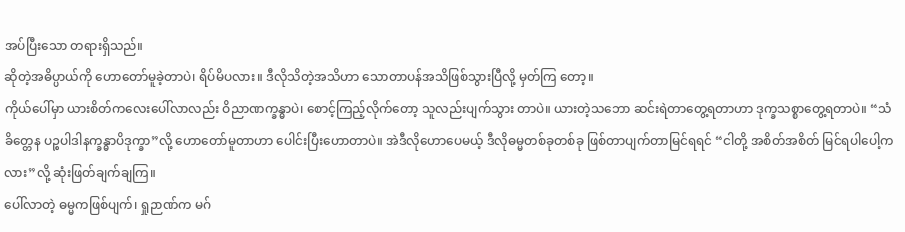အပ်ပြီးသော တရားရှိသည်။
ဆိုတဲ့အဓိပ္ပာယ်ကို ဟောတော်မူခဲ့တာပဲ၊ ရိပ်မိပလား။ ဒီလိုသိတဲ့အသိဟာ သောတာပန်အသိဖြစ်သွားပြီလို့ မှတ်ကြ တော့။
ကိုယ်ပေါ်မှာ ယားစိတ်ကလေးပေါ်လာလည်း ဝိညာဏက္ခန္ဓာပဲ၊ စောင့်ကြည့်လိုက်တော့ သူလည်းပျက်သွား တာပဲ။ ယားတဲ့သဘော ဆင်းရဲတာတွေ့ရတာဟာ ဒုက္ခသစ္စာတွေ့ရတာပဲ။ “သံခိတ္တေန ပဉ္စပါဒါနက္ခန္ဓာပိဒုက္ခာ”လို့ ဟောတော်မူတာဟာ ပေါင်းပြီးဟောတာပဲ။ အဲဒီလိုဟောပေမယ့် ဒီလိုဓမ္မတစ်ခုတစ်ခု ဖြစ်တာပျက်တာမြင်ရရင် “ငါတို့ အစိတ်အစိတ် မြင်ရပါပေါ့ကလား”လို့ ဆုံးဖြတ်ချက်ချကြ။
ပေါ်လာတဲ့ ဓမ္မကဖြစ်ပျက်၊ ရှုဉာဏ်က မဂ်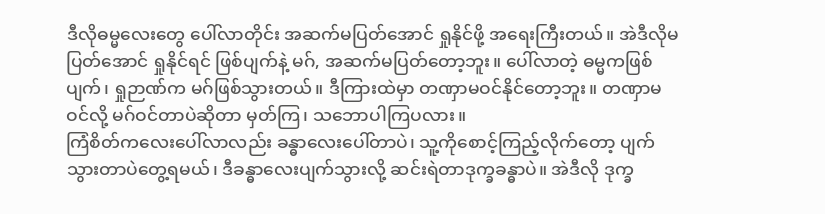ဒီလိုဓမ္မလေးတွေ ပေါ်လာတိုင်း အဆက်မပြတ်အောင် ရှုနိုင်ဖို့ အရေးကြီးတယ်။ အဲဒီလိုမပြတ်အောင် ရှုနိုင်ရင် ဖြစ်ပျက်နဲ့ မဂ်, အဆက်မပြတ်တော့ဘူး။ ပေါ်လာတဲ့ ဓမ္မကဖြစ်ပျက်၊ ရှုဉာဏ်က မဂ်ဖြစ်သွားတယ်။ ဒီကြားထဲမှာ တဏှာမဝင်နိုင်တော့ဘူး။ တဏှာမဝင်လို့ မဂ်ဝင်တာပဲဆိုတာ မှတ်ကြ၊ သဘောပါကြပလား။
ကြံစိတ်ကလေးပေါ်လာလည်း ခန္ဓာလေးပေါ်တာပဲ၊ သူ့ကိုစောင့်ကြည့်လိုက်တော့ ပျက်သွားတာပဲတွေ့ရမယ်၊ ဒီခန္ဓာလေးပျက်သွားလို့ ဆင်းရဲတာဒုက္ခခန္ဓာပဲ။ အဲဒီလို ဒုက္ခ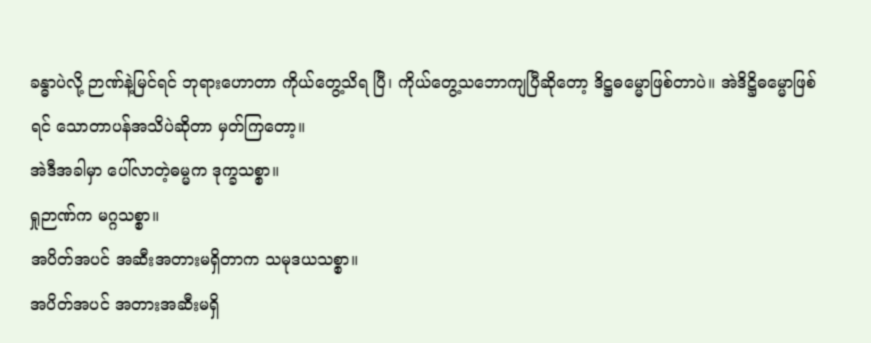ခန္ဓာပဲလို့ ဉာဏ်နဲ့မြင်ရင် ဘုရားဟောတာ ကိုယ်တွေ့သိရ ပြီ၊ ကိုယ်တွေ့သဘောကျပြီဆိုတော့ ဒိဋ္ဌဓမ္မောဖြစ်တာပဲ။ အဲဒိဋ္ဌိဓမ္မောဖြစ်ရင် သောတာပန်အသိပဲဆိုတာ မှတ်ကြတော့။
အဲဒီအခါမှာ ပေါ်လာတဲ့ဓမ္မက ဒုက္ခသစ္စာ။
ရှုဉာဏ်က မဂ္ဂသစ္စာ။
အပိတ်အပင် အဆီးအတားမရှိတာက သမုဒယသစ္စာ။
အပိတ်အပင် အတားအဆီးမရှိ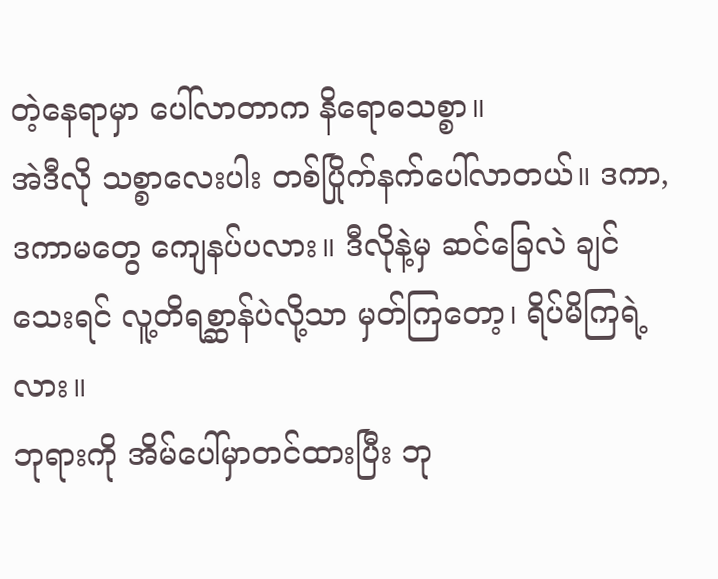တဲ့နေရာမှာ ပေါ်လာတာက နိရောဓသစ္စာ။
အဲဒီလို သစ္စာလေးပါး တစ်ပြိုက်နက်ပေါ်လာတယ်။ ဒကာ,ဒကာမတွေ ကျေနပ်ပလား။ ဒီလိုနဲ့မှ ဆင်ခြေလဲ ချင်သေးရင် လူ့တိရစ္ဆာန်ပဲလို့သာ မှတ်ကြတော့၊ ရိပ်မိကြရဲ့လား။
ဘုရားကို အိမ်ပေါ်မှာတင်ထားပြီး ဘု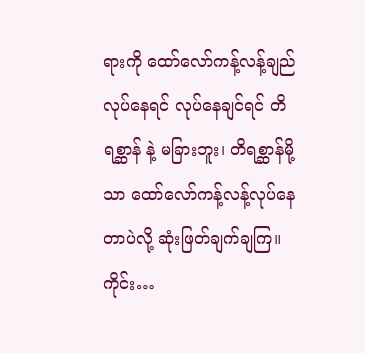ရားကို ထော်လော်ကန့်လန့်ချည်လုပ်နေရင် လုပ်နေချင်ရင် တိရစ္ဆာန် နဲ့ မခြားဘူး၊ တိရစ္ဆာန်မို့သာ ထော်လော်ကန့်လန့်လုပ်နေတာပဲလို့ ဆုံးဖြတ်ချက်ချကြ။
ကိုင်း…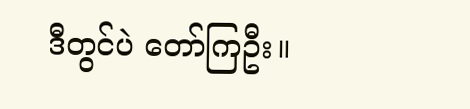ဒီတွင်ပဲ တော်ကြဦး။